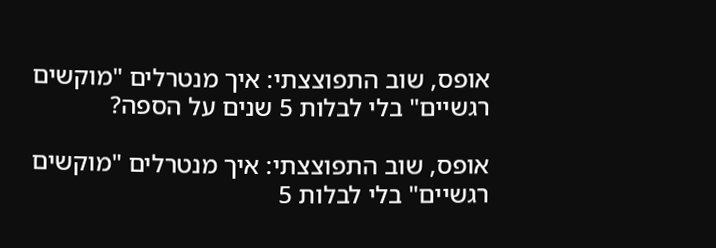אופס, שוב התפוצצתי: איך מנטרלים "מוקשים רגשיים" בלי לבלות 5 שנים על הספה?

אופס, שוב התפוצצתי: איך מנטרלים "מוקשים רגשיים" בלי לבלות 5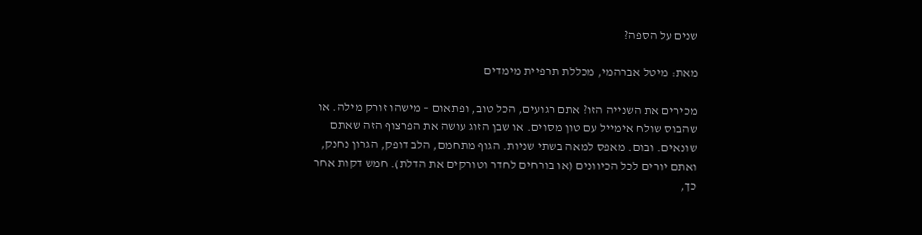שנים על הספה?

מאת: מיטל אברהמי, מכללת תרפיית מימדים

מכירים את השנייה הזו? אתם רגועים, הכל טוב, ופתאום – מישהו זורק מילה. או שהבוס שולח אימייל עם טון מסוים. או שבן הזוג עושה את הפרצוף הזה שאתם שונאים. ובום. מאפס למאה בשתי שניות. הגוף מתחמם, הלב דופק, הגרון נחנק, ואתם יורים לכל הכיוונים (או בורחים לחדר וטורקים את הדלת). חמש דקות אחר כך,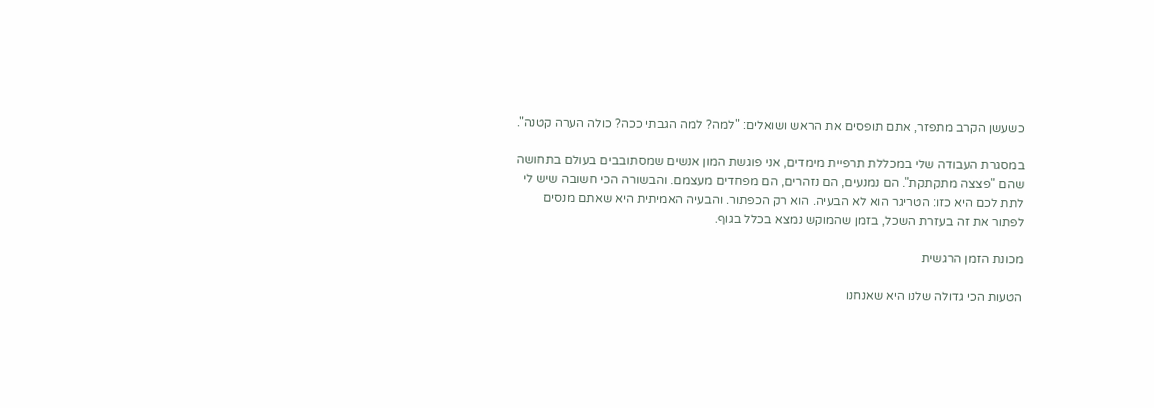כשעשן הקרב מתפזר, אתם תופסים את הראש ושואלים: "למה? למה הגבתי ככה? כולה הערה קטנה".

במסגרת העבודה שלי במכללת תרפיית מימדים, אני פוגשת המון אנשים שמסתובבים בעולם בתחושה שהם "פצצה מתקתקת". הם נמנעים, הם נזהרים, הם מפחדים מעצמם. והבשורה הכי חשובה שיש לי לתת לכם היא כזו: הטריגר הוא לא הבעיה. הוא רק הכפתור. והבעיה האמיתית היא שאתם מנסים לפתור את זה בעזרת השכל, בזמן שהמוקש נמצא בכלל בגוף.

מכונת הזמן הרגשית

הטעות הכי גדולה שלנו היא שאנחנו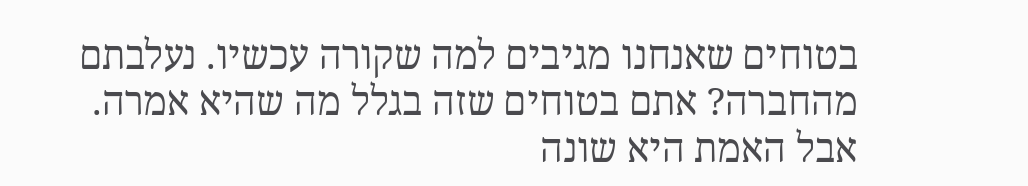בטוחים שאנחנו מגיבים למה שקורה עכשיו. נעלבתם מהחברה? אתם בטוחים שזה בגלל מה שהיא אמרה. אבל האמת היא שונה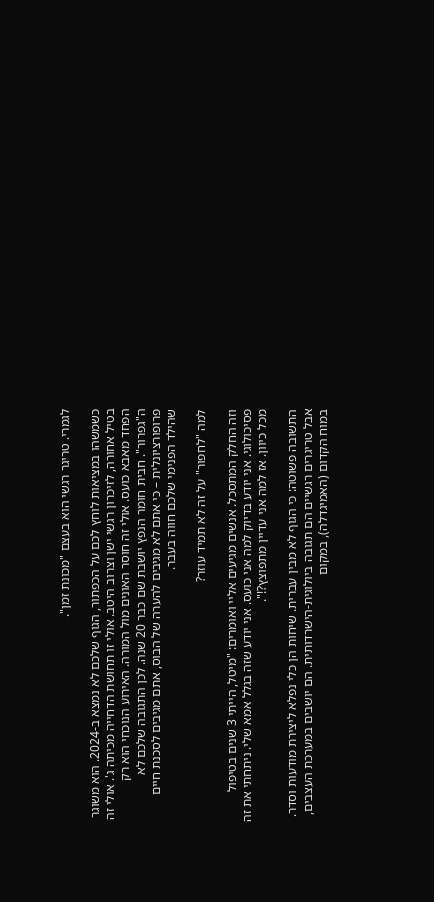לגמרי. טריגר רגשי הוא בעצם "מכונת זמן".

כשמשהו במציאות לוחץ לכם על הכפתור, הגוף שלכם לא נמצא ב-2024. הוא משוגר בטיל אחורה, לזיכרון רגשי ישן וצרוב היטב. אולי זו תחושת הדחייה מכיתה ג'. אולי זה הפחד מאבא כועס. אולי זה חוסר האונים מול המורה. האירוע הנוכחי הוא רק ה"גפרור". חבית חומר הנפץ יושבת שם כבר 20 שנה. לכן התגובה שלכם לא פרופורציונלית – כי אתם לא מגיבים להערה של הבוס, אתם מגיבים לסכנת חיים שהילד הפנימי שלכם חווה בעבר.

למה "לחפור" על זה לא תמיד עוזר?

וזה החלק המתסכל. אנשים מגיעים אליי ואומרים: "מיטל, הייתי 3 שנים בטיפול פסיכולוגי. אני יודע בדיוק למה אני כועס. אני יודע שזה בגלל אמא שלי. ניתחתי את זה מכל כיוון. אז למה אני עדיין מתפוצץ?!".

התשובה פשוטה: כי הגוף לא מבין עברית. שיחות הן כלי נפלא ליצירת מודעות וסדר. אבל טריגרים רגשיים הם תגובה ביולוגית-הישרדותית. הם יושבים במערכת העצבים, במוח הקדום (האמיגדלה), במקום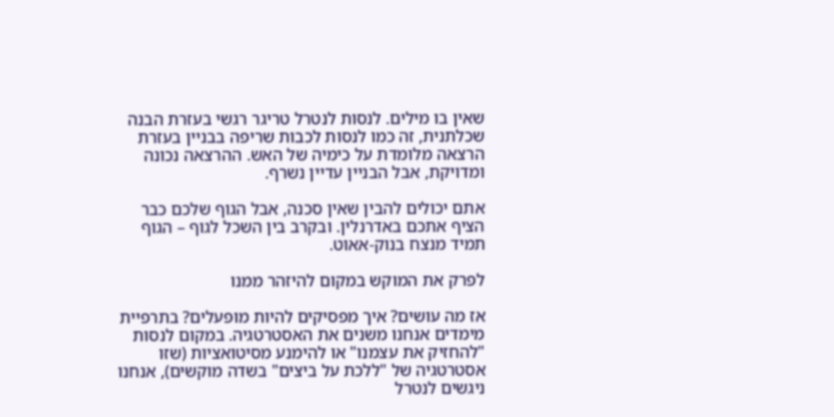שאין בו מילים. לנסות לנטרל טריגר רגשי בעזרת הבנה שכלתנית, זה כמו לנסות לכבות שריפה בבניין בעזרת הרצאה מלומדת על כימיה של האש. ההרצאה נכונה ומדויקת, אבל הבניין עדיין נשרף.

אתם יכולים להבין שאין סכנה, אבל הגוף שלכם כבר הציף אתכם באדרנלין. ובקרב בין השכל לגוף – הגוף תמיד מנצח בנוק-אאוט.

לפרק את המוקש במקום להיזהר ממנו

אז מה עושים? איך מפסיקים להיות מופעלים? בתרפיית מימדים אנחנו משנים את האסטרטגיה. במקום לנסות "להחזיק את עצמנו" או להימנע מסיטואציות (שזו אסטרטגיה של "ללכת על ביצים" בשדה מוקשים), אנחנו ניגשים לנטרל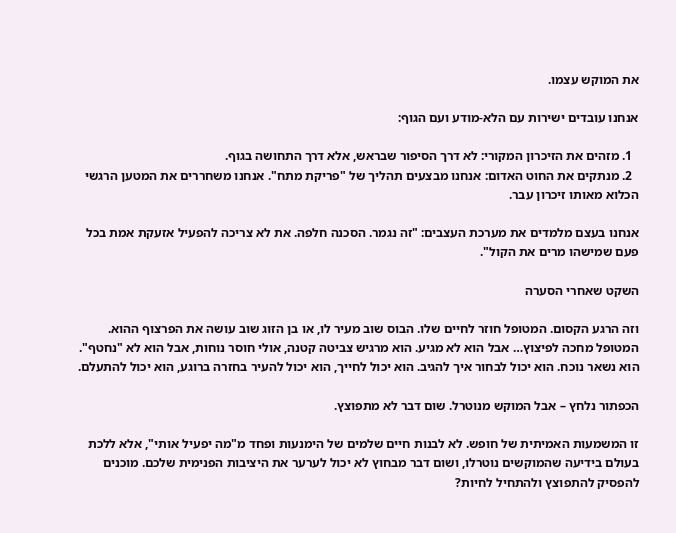את המוקש עצמו.

אנחנו עובדים ישירות עם הלא-מודע ועם הגוף:

  1. מזהים את הזיכרון המקורי: לא דרך הסיפור שבראש, אלא דרך התחושה בגוף.
  2. מנתקים את החוט האדום: אנחנו מבצעים תהליך של "פריקת מתח". אנחנו משחררים את המטען הרגשי הכלוא מאותו זיכרון עבר.

אנחנו בעצם מלמדים את מערכת העצבים: "זה נגמר. הסכנה חלפה. את לא צריכה להפעיל אזעקת אמת בכל פעם שמישהו מרים את הקול".

השקט שאחרי הסערה

וזה הרגע הקסום. המטופל חוזר לחיים שלו. הבוס שוב מעיר לו, או בן הזוג שוב עושה את הפרצוף ההוא. המטופל מחכה לפיצוץ… אבל הוא לא מגיע. הוא מרגיש צביטה קטנה, אולי חוסר נוחות, אבל הוא לא "נחטף". הוא נשאר נוכח. הוא יכול לבחור איך להגיב. הוא יכול לחייך, הוא יכול להעיר בחזרה ברוגע, הוא יכול להתעלם.

הכפתור נלחץ – אבל המוקש מנוטרל. שום דבר לא מתפוצץ.

זו המשמעות האמיתית של חופש. לא לבנות חיים שלמים של הימנעות ופחד מ"מה יפעיל אותי", אלא ללכת בעולם בידיעה שהמוקשים נוטרלו, ושום דבר מבחוץ לא יכול לערער את היציבות הפנימית שלכם. מוכנים להפסיק להתפוצץ ולהתחיל לחיות?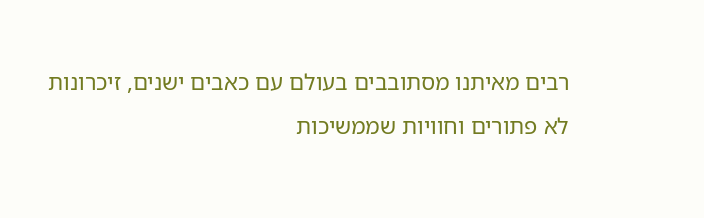רבים מאיתנו מסתובבים בעולם עם כאבים ישנים, זיכרונות לא פתורים וחוויות שממשיכות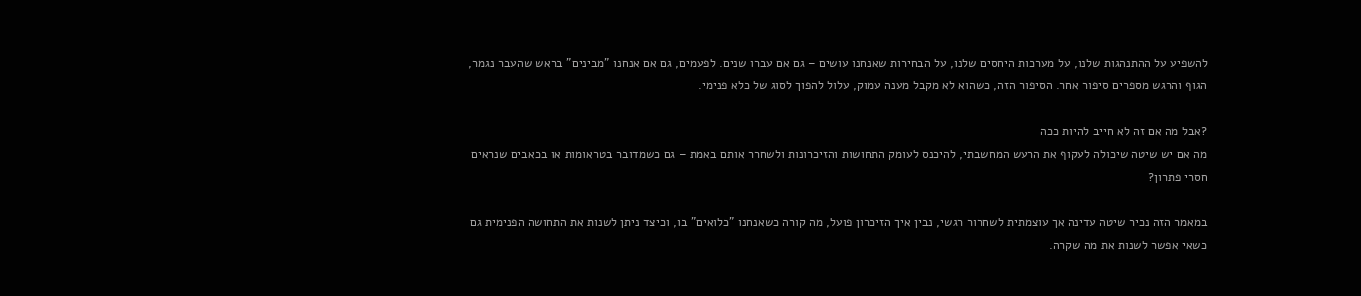להשפיע על ההתנהגות שלנו, על מערכות היחסים שלנו, על הבחירות שאנחנו עושים – גם אם עברו שנים. לפעמים, גם אם אנחנו "מבינים" בראש שהעבר נגמר, הגוף והרגש מספרים סיפור אחר. הסיפור הזה, כשהוא לא מקבל מענה עמוק, עלול להפוך לסוג של כלא פנימי.

?אבל מה אם זה לא חייב להיות ככה
מה אם יש שיטה שיכולה לעקוף את הרעש המחשבתי, להיכנס לעומק התחושות והזיכרונות ולשחרר אותם באמת – גם כשמדובר בטראומות או בכאבים שנראים חסרי פתרון?

במאמר הזה נכיר שיטה עדינה אך עוצמתית לשחרור רגשי, נבין איך הזיכרון פועל, מה קורה כשאנחנו "כלואים" בו, וכיצד ניתן לשנות את התחושה הפנימית גם כשאי אפשר לשנות את מה שקרה.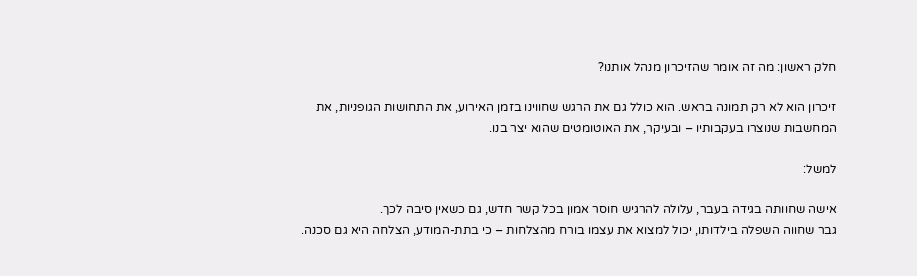חלק ראשון: מה זה אומר שהזיכרון מנהל אותנו?

זיכרון הוא לא רק תמונה בראש. הוא כולל גם את הרגש שחווינו בזמן האירוע, את התחושות הגופניות, את המחשבות שנוצרו בעקבותיו – ובעיקר, את האוטומטים שהוא יצר בנו.

למשל:

אישה שחוותה בגידה בעבר, עלולה להרגיש חוסר אמון בכל קשר חדש, גם כשאין סיבה לכך.
גבר שחווה השפלה בילדותו, יכול למצוא את עצמו בורח מהצלחות – כי בתת-המודע, הצלחה היא גם סכנה.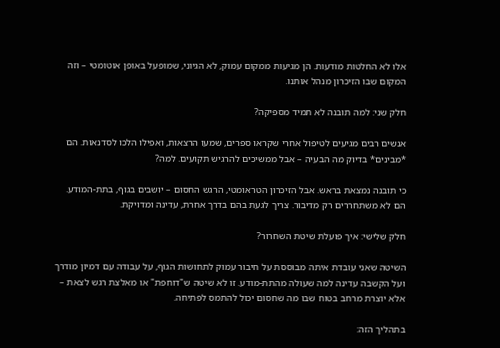אלו לא החלטות מודעות. הן מגיעות ממקום עמוק, לא הגיוני, שמופעל באופן אוטומטי – וזה המקום שבו הזיכרון מנהל אותנו.

חלק שני: למה תובנה לא תמיד מספיקה?

אנשים רבים מגיעים לטיפול אחרי שקראו ספרים, שמעו הרצאות, ואפילו הלכו לסדנאות. הם *מבינים* בדיוק מה הבעיה – אבל ממשיכים להרגיש תקועים. למה?

כי תובנה נמצאת בראש. אבל הזיכרון הטראומטי, הרגש החסום – יושבים בגוף, בתת-המודע. הם לא משתחררים רק מדיבור. צריך לגעת בהם בדרך אחרת, עדינה ומדויקת.

חלק שלישי: איך פועלת שיטת השחרור?

השיטה שאני עובדת איתה מבוססת על חיבור עמוק לתחושות הגוף, על עבודה עם דמיון מודרך ועל הקשבה עדינה למה שעולה מהתת-מודע. זו לא שיטה ש"דוחפת" או מאלצת רגש לצאת – אלא יוצרת מרחב בטוח שבו מה שחסום יכול להתמס לפתיחה.

בתהליך הזה: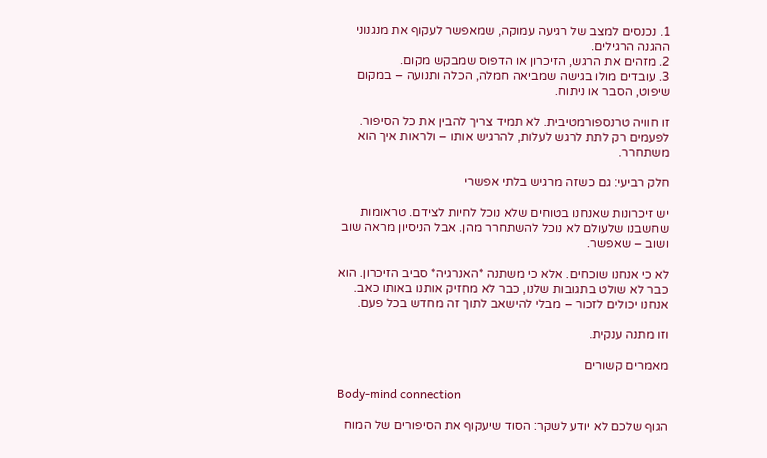1. נכנסים למצב של רגיעה עמוקה, שמאפשר לעקוף את מנגנוני ההגנה הרגילים.
2. מזהים את הרגש, הזיכרון או הדפוס שמבקש מקום.
3. עובדים מולו בגישה שמביאה חמלה, הכלה ותנועה – במקום שיפוט, הסבר או ניתוח.

זו חוויה טרנספורמטיבית. לא תמיד צריך להבין את כל הסיפור. לפעמים רק לתת לרגש לעלות, להרגיש אותו – ולראות איך הוא משתחרר.

חלק רביעי: גם כשזה מרגיש בלתי אפשרי

יש זיכרונות שאנחנו בטוחים שלא נוכל לחיות לצידם. טראומות שחשבנו שלעולם לא נוכל להשתחרר מהן. אבל הניסיון מראה שוב ושוב – שאפשר.

לא כי אנחנו שוכחים. אלא כי משתנה *האנרגיה* סביב הזיכרון. הוא כבר לא שולט בתגובות שלנו, כבר לא מחזיק אותנו באותו כאב. אנחנו יכולים לזכור – מבלי להישאב לתוך זה מחדש בכל פעם.

וזו מתנה ענקית.

מאמרים קשורים

Body-mind connection

הגוף שלכם לא יודע לשקר: הסוד שיעקוף את הסיפורים של המוח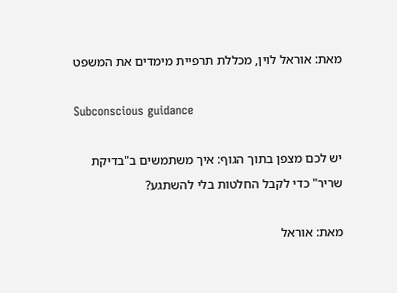מאת: אוראל לוין, מכללת תרפיית מימדים את המשפט

Subconscious guidance

יש לכם מצפן בתוך הגוף: איך משתמשים ב"בדיקת שריר" כדי לקבל החלטות בלי להשתגע?

מאת: אוראל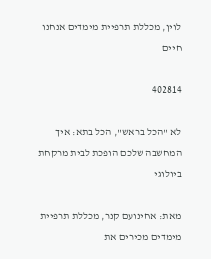לוין, מכללת תרפיית מימדים אנחנו חיים

402814

לא "הכל בראש", הכל בתא: איך המחשבה שלכם הופכת לבית מרקחת ביולוגי

מאת: אחינועם קנר, מכללת תרפיית מימדים מכירים את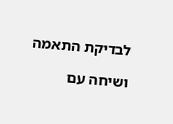לבדיקת התאמה

ושיחה עם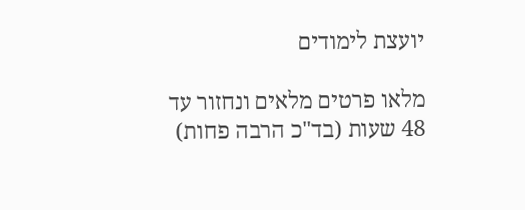יועצת לימודים

מלאו פרטים מלאים ונחזור עד 48 שעות (בד"כ הרבה פחות)